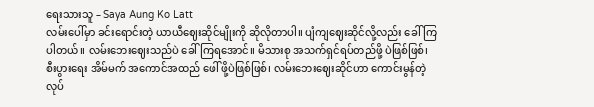ရေးသားသူ – Saya Aung Ko Latt
လမ်းပေါ်မှာ ခင်းရောင်းတဲ့ ယာယီဈေးဆိုင်မျိုးကို ဆိုလိုတာပါ။ ပျံကျဈေးဆိုင်လို့လည်း ခေါ်ကြပါတယ်။ လမ်းဘေးဈေးသည်ပဲ ခေါ်ကြရအောင်။ မိသားစု အသက်ရှင်ရပ်တည်ဖို့ ပဲဖြစ်ဖြစ်၊ စီးပွားရေး အိမ်မက် အကောင်အထည် ဖေါ် ဖို့ပဲဖြစ်ဖြစ်၊ လမ်းဘေးဈေးဆိုင်ဟာ ကောင်းမွန်တဲ့လုပ်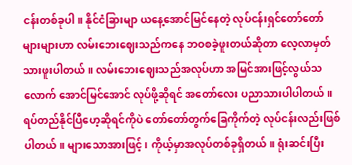ငန်းတစ်ခုပါ။ နိုင်ငံခြားမျာ ယနေ့အောင်မြင်နေတဲ့ လုပ်ငန်းရှင်တော်တော်များများဟာ လမ်းဘေးဈေးသည်ကနေ ဘဝစခဲ့ဖူးတယ်ဆိုတာ လေ့လာမှတ်သားဖူးပါတယ်။ လမ်းဘေးဈေးသည်အလုပ်ဟာ အမြင်အားဖြင့်လွယ်သလောက် အောင်မြင်အောင် လုပ်ဖို့ဆိုရင် အတော်လေး ပညာသားပါပါတယ်။
ရပ်တည်နိုင်ပြီဟေ့ဆိုရင်ကိုပဲ တော်တော်တွက်ခြေကိုက်တဲ့ လုပ်ငန်းလည်းဖြစ်ပါတယ်။ များသောအားဖြင့်၊ ကိုယ့်မှာအလုပ်တစ်ခုရှိတယ်။ ရုံးဆင်းပြီး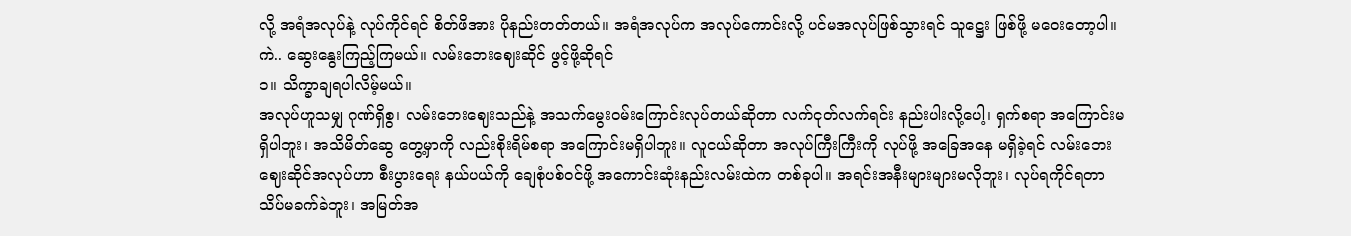လို့ အရံအလုပ်နဲ့ လုပ်ကိုင်ရင် စိတ်ဖိအား ပိုနည်းတတ်တယ်။ အရံအလုပ်က အလုပ်ကောင်းလို့ ပင်မအလုပ်ဖြစ်သွားရင် သူဋ္ဌေး ဖြစ်ဖို့ မဝေးတော့ပါ။ ကဲ.. ဆွေးနွေးကြည့်ကြမယ်။ လမ်းဘေးဈေးဆိုင် ဖွင့်ဖို့ဆိုရင်
၁။ သိက္ခာချရပါလိမ့်မယ်။
အလုပ်ဟူသမျှ ဂုဏ်ရှိစွ၊ လမ်းဘေးဈေးသည်နဲ့ အသက်မွေးဝမ်းကြောင်းလုပ်တယ်ဆိုတာ လက်ငုတ်လက်ရင်း နည်းပါးလို့ပေါ့၊ ရှက်စရာ အကြောင်းမရှိပါဘူး၊ အသိမိတ်ဆွေ တွေ့မှာကို လည်းစိုးရိမ်စရာ အကြောင်းမရှိပါဘူး။ လူငယ်ဆိုတာ အလုပ်ကြီးကြီးကို လုပ်ဖို့ အခြေအနေ မရှိခဲ့ရင် လမ်းဘေးဈေးဆိုင်အလုပ်ဟာ စီးပွားရေး နယ်ပယ်ကို ချေစုံပစ်ဝင်ဖို့ အကောင်းဆုံးနည်းလမ်းထဲက တစ်ခုပါ။ အရင်းအနီးများများမလိုဘူး၊ လုပ်ရကိုင်ရတာ သိပ်မခက်ခဲဘူး၊ အမြတ်အ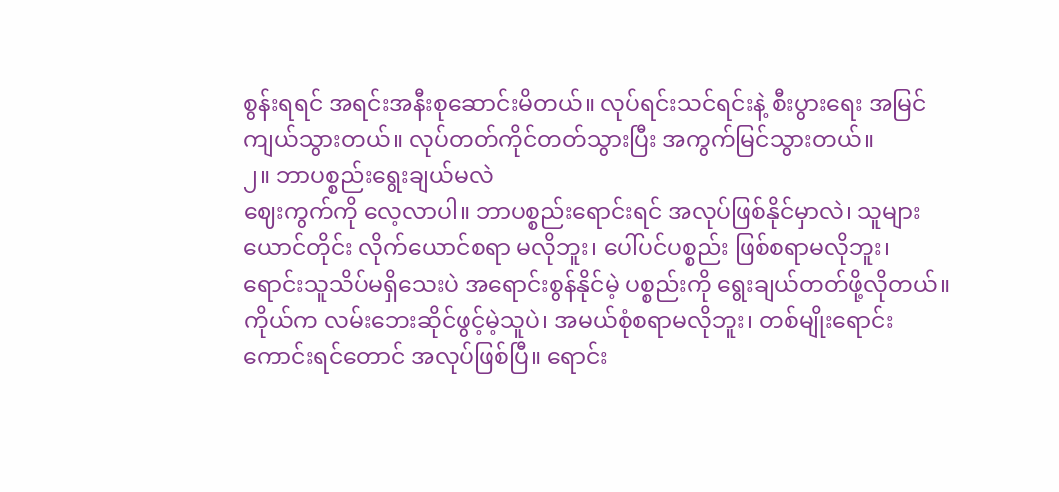စွန်းရရင် အရင်းအနီးစုဆောင်းမိတယ်။ လုပ်ရင်းသင်ရင်းနဲ့ စီးပွားရေး အမြင်ကျယ်သွားတယ်။ လုပ်တတ်ကိုင်တတ်သွားပြီး အကွက်မြင်သွားတယ်။
၂။ ဘာပစ္စည်းရွေးချယ်မလဲ
ဈေးကွက်ကို လေ့လာပါ။ ဘာပစ္စည်းရောင်းရင် အလုပ်ဖြစ်နိုင်မှာလဲ၊ သူများယောင်တိုင်း လိုက်ယောင်စရာ မလိုဘူး၊ ပေါ်ပင်ပစ္စည်း ဖြစ်စရာမလိုဘူး၊ ရောင်းသူသိပ်မရှိသေးပဲ အရောင်းစွန်နိုင်မဲ့ ပစ္စည်းကို ရွေးချယ်တတ်ဖို့လိုတယ်။ ကိုယ်က လမ်းဘေးဆိုင်ဖွင့်မဲ့သူပဲ၊ အမယ်စုံစရာမလိုဘူး၊ တစ်မျိုးရောင်းကောင်းရင်တောင် အလုပ်ဖြစ်ပြီ။ ရောင်း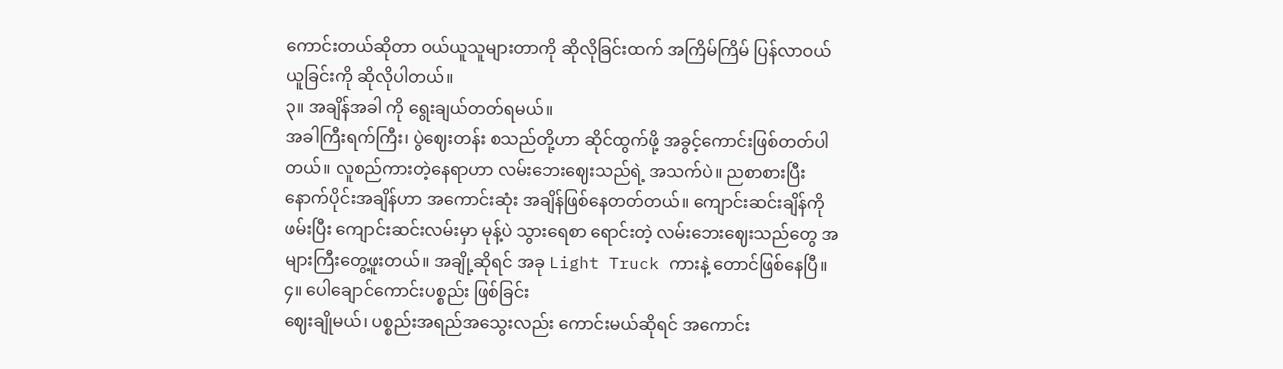ကောင်းတယ်ဆိုတာ ဝယ်ယူသူများတာကို ဆိုလိုခြင်းထက် အကြိမ်ကြိမ် ပြန်လာဝယ်ယူခြင်းကို ဆိုလိုပါတယ်။
၃။ အချိန်အခါ ကို ရွေးချယ်တတ်ရမယ်။
အခါကြီးရက်ကြီး၊ ပွဲဈေးတန်း စသည်တို့ဟာ ဆိုင်ထွက်ဖို့ အခွင့်ကောင်းဖြစ်တတ်ပါတယ်။ လူစည်ကားတဲ့နေရာဟာ လမ်းဘေးဈေးသည်ရဲ့ အသက်ပဲ။ ညစာစားပြီးနောက်ပိုင်းအချိန်ဟာ အကောင်းဆုံး အချိန်ဖြစ်နေတတ်တယ်။ ကျောင်းဆင်းချိန်ကို ဖမ်းပြီး ကျောင်းဆင်းလမ်းမှာ မုန့်ပဲ သွားရေစာ ရောင်းတဲ့ လမ်းဘေးဈေးသည်တွေ အများကြီးတွေ့ဖူးတယ်။ အချို့ဆိုရင် အခု Light Truck ကားနဲ့ တောင်ဖြစ်နေပြီ။
၄။ ပေါချောင်ကောင်းပစ္စည်း ဖြစ်ခြင်း
ဈေးချိုမယ်၊ ပစ္စည်းအရည်အသွေးလည်း ကောင်းမယ်ဆိုရင် အကောင်း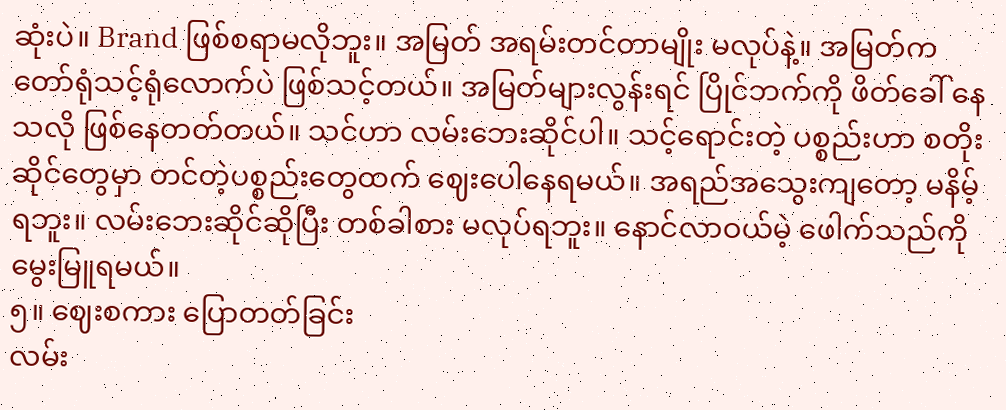ဆုံးပဲ။ Brand ဖြစ်စရာမလိုဘူး။ အမြတ် အရမ်းတင်တာမျိုး မလုပ်နဲ့။ အမြတ်က တော်ရုံသင့်ရုံလောက်ပဲ ဖြစ်သင့်တယ်။ အမြတ်များလွန်းရင် ပြိုင်ဘက်ကို ဖိတ်ခေါ် နေသလို ဖြစ်နေတတ်တယ်။ သင်ဟာ လမ်းဘေးဆိုင်ပါ။ သင့်ရောင်းတဲ့ ပစ္စည်းဟာ စတိုးဆိုင်တွေမှာ တင်တဲ့ပစ္စည်းတွေထက် ဈေးပေါနေရမယ်။ အရည်အသွေးကျတော့ မနိမ့်ရဘူး။ လမ်းဘေးဆိုင်ဆိုပြီး တစ်ခါစား မလုပ်ရဘူး။ နောင်လာဝယ်မဲ့ ဖေါက်သည်ကို မွေးမြူရမယ်။
၅။ ဈေးစကား ပြောတတ်ခြင်း
လမ်း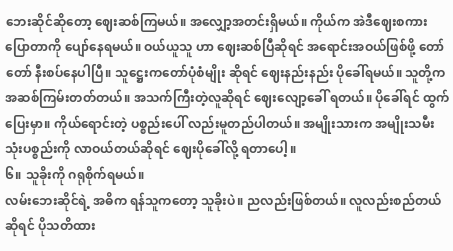ဘေးဆိုင်ဆိုတော့ ဈေးဆစ်ကြမယ်။ အလျှော့အတင်းရှိမယ်။ ကိုယ်က အဲဒီဈေးစကားပြောတာကို ပျော်နေရမယ်။ ဝယ်ယူသူ ဟာ ဈေးဆစ်ပြီဆိုရင် အရောင်းအဝယ်ဖြစ်ဖို့ တော်တော် နီးစပ်နေပါပြီ။ သူဋ္ဌေးကတော်ပုံစံမျိုး ဆိုရင် ဈေးနည်းနည်း ပိုခေါ်ရမယ်။ သူတို့က အဆစ်ကြမ်းတတ်တယ်။ အသက်ကြီးတဲ့လူဆိုရင် ဈေးလျော့ခေါ် ရတယ်။ ပိုခေါ်ရင် ထွက်ပြေးမှာ။ ကိုယ်ရောင်းတဲ့ ပစ္စည်းပေါ် လည်းမူတည်ပါတယ်။ အမျိုးသားက အမျိုးသမီးသုံးပစ္စည်းကို လာဝယ်တယ်ဆိုရင် ဈေးပိုခေါ်လို့ ရတာပေါ့ ။
၆။ သူခိုးကို ဂရုစိုက်ရမယ်။
လမ်းဘေးဆိုင်ရဲ့ အဓိက ရန်သူကတော့ သူခိုးပဲ။ ညလည်းဖြစ်တယ်။ လူလည်းစည်တယ်ဆိုရင် ပိုသတိထား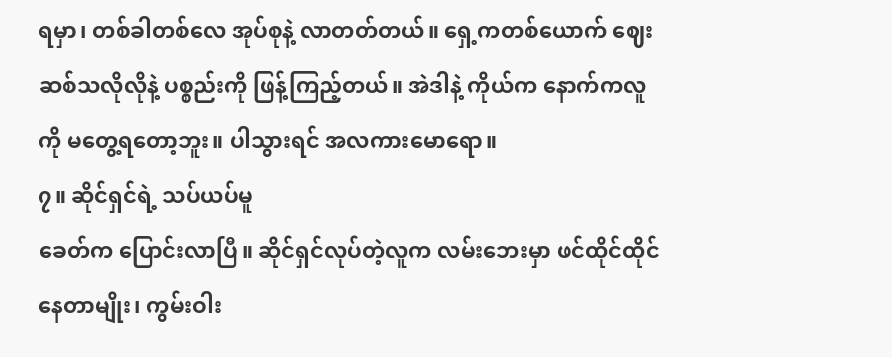ရမှာ၊ တစ်ခါတစ်လေ အုပ်စုနဲ့ လာတတ်တယ်။ ရှေ့ကတစ်ယောက် ဈေးဆစ်သလိုလိုနဲ့ ပစ္စည်းကို ဖြန့်ကြည့်တယ်။ အဲဒါနဲ့ ကိုယ်က နောက်ကလူကို မတွေ့ရတော့ဘူး။ ပါသွားရင် အလကားမောရော။
၇။ ဆိုင်ရှင်ရဲ့ သပ်ယပ်မူ
ခေတ်က ပြောင်းလာပြီ။ ဆိုင်ရှင်လုပ်တဲ့လူက လမ်းဘေးမှာ ဖင်ထိုင်ထိုင်နေတာမျိုး၊ ကွမ်းဝါး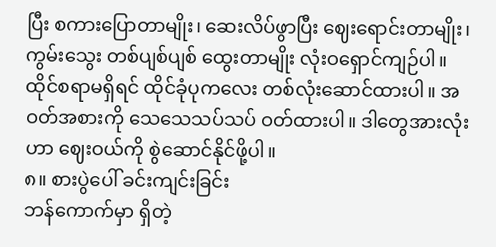ပြီး စကားပြောတာမျိုး၊ ဆေးလိပ်ဖွာပြီး ဈေးရောင်းတာမျိုး၊ ကွမ်းသွေး တစ်ပျစ်ပျစ် ထွေးတာမျိုး လုံးဝရှောင်ကျဉ်ပါ။ ထိုင်စရာမရှိရင် ထိုင်ခုံပုကလေး တစ်လုံးဆောင်ထားပါ။ အဝတ်အစားကို သေသေသပ်သပ် ဝတ်ထားပါ။ ဒါတွေအားလုံးဟာ ဈေးဝယ်ကို စွဲဆောင်နိုင်ဖို့ပါ။
၈။ စားပွဲပေါ် ခင်းကျင်းခြင်း
ဘန်ကောက်မှာ ရှိတဲ့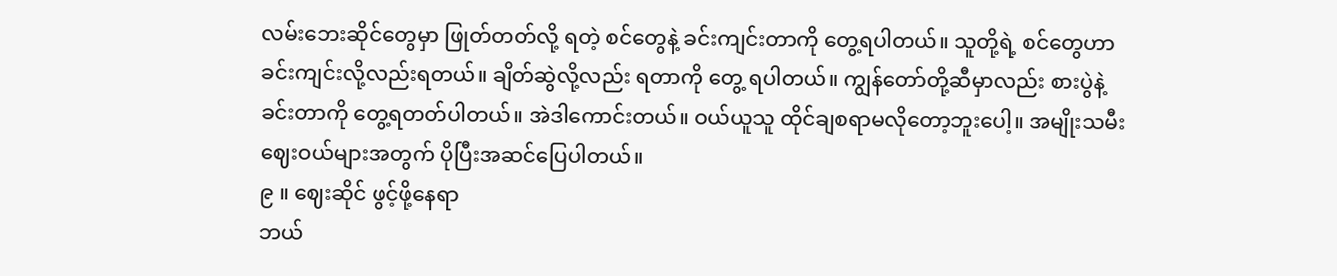လမ်းဘေးဆိုင်တွေမှာ ဖြုတ်တတ်လို့ ရတဲ့ စင်တွေနဲ့ ခင်းကျင်းတာကို တွေ့ရပါတယ်။ သူတို့ရဲ့ စင်တွေဟာ ခင်းကျင်းလို့လည်းရတယ်။ ချိတ်ဆွဲလို့လည်း ရတာကို တွေ့ ရပါတယ်။ ကျွန်တော်တို့ဆီမှာလည်း စားပွဲနဲ့ ခင်းတာကို တွေ့ရတတ်ပါတယ်။ အဲဒါကောင်းတယ်။ ဝယ်ယူသူ ထိုင်ချစရာမလိုတော့ဘူးပေါ့။ အမျိုးသမီး ဈေးဝယ်များအတွက် ပိုပြီးအဆင်ပြေပါတယ်။
၉ ။ ဈေးဆိုင် ဖွင့်ဖို့နေရာ
ဘယ်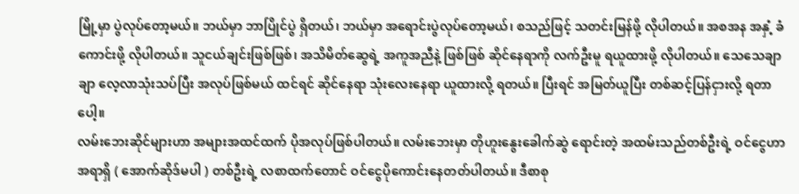မြို့မှာ ပွဲလုပ်တော့မယ်။ ဘယ်မှာ ဘာပြိုင်ပွဲ ရှိတယ်၊ ဘယ်မှာ အရောင်းပွဲလုပ်တော့မယ်၊ စသည်ဖြင့် သတင်းမြန်ဖို့ လိုပါတယ်။ အစအန အနှံ့ ခံကောင်းဖို့ လိုပါတယ်။ သူငယ်ချင်းဖြစ်ဖြစ်၊ အသိမိတ်ဆွေရဲ့ အကူအညီနဲ့ ဖြစ်ဖြစ် ဆိုင်နေရာကို လက်ဦးမူ ရယူထားဖို့ လိုပါတယ်။ သေသေချာချာ လေ့လာသုံးသပ်ပြီး အလုပ်ဖြစ်မယ် ထင်ရင် ဆိုင်နေရာ သုံးလေးနေရာ ယူထားလို့ ရတယ်။ ပြီးရင် အမြတ်ယူပြီး တစ်ဆင့်ပြန်ငှားလို့ ရတာပေါ့။
လမ်းဘေးဆိုင်များဟာ အများအထင်ထက် ပိုအလုပ်ဖြစ်ပါတယ်။ လမ်းဘေးမှာ တိုဟူးနွေးခေါက်ဆွဲ ရောင်းတဲ့ အထမ်းသည်တစ်ဦးရဲ့ ဝင်ငွေဟာ အရာရှိ ( အောက်ဆိုဒ်မပါ ) တစ်ဦးရဲ့ လစာထက်တောင် ဝင်ငွေပိုကောင်းနေတတ်ပါတယ်။ ဒီစာစု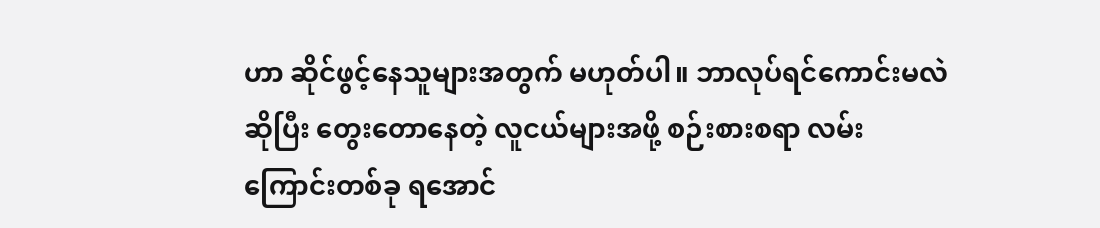ဟာ ဆိုင်ဖွင့်နေသူများအတွက် မဟုတ်ပါ။ ဘာလုပ်ရင်ကောင်းမလဲ ဆိုပြီး တွေးတောနေတဲ့ လူငယ်များအဖို့ စဉ်းစားစရာ လမ်းကြောင်းတစ်ခု ရအောင်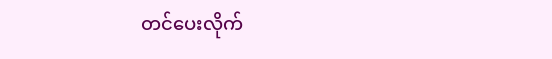တင်ပေးလိုက်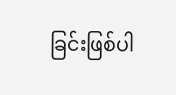ခြင်းဖြစ်ပါ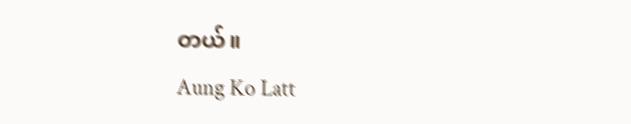တယ်။
Aung Ko Latt